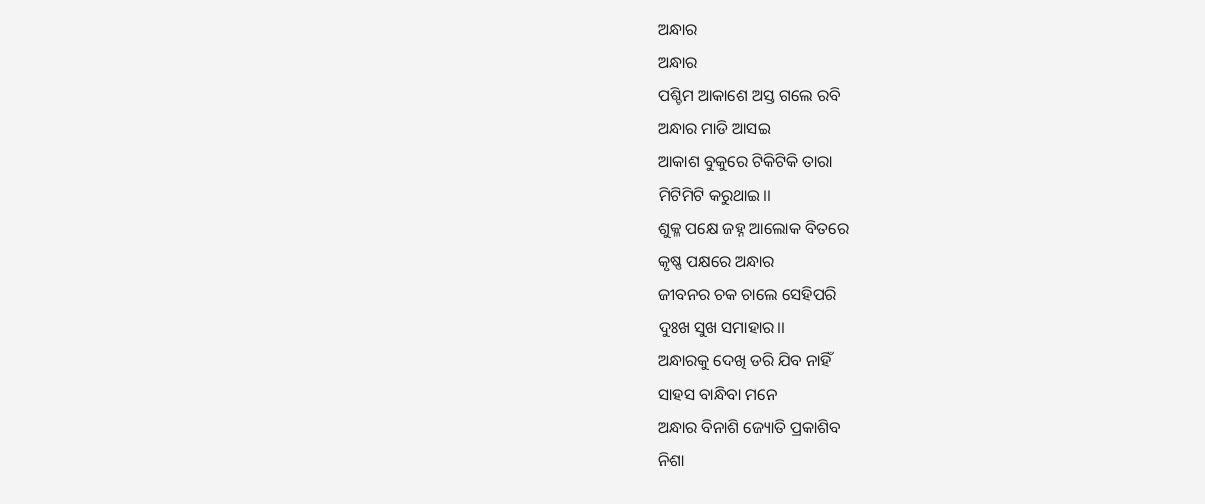ଅନ୍ଧାର
ଅନ୍ଧାର
ପଶ୍ଚିମ ଆକାଶେ ଅସ୍ତ ଗଲେ ରବି
ଅନ୍ଧାର ମାଡି ଆସଇ
ଆକାଶ ବୁକୁରେ ଟିକିଟିକି ତାରା
ମିଟିମିଟି କରୁଥାଇ।।
ଶୁକ୍ଳ ପକ୍ଷେ ଜହ୍ନ ଆଲୋକ ବିତରେ
କୃଷ୍ଣ ପକ୍ଷରେ ଅନ୍ଧାର
ଜୀବନର ଚକ ଚାଲେ ସେହିପରି
ଦୁଃଖ ସୁଖ ସମାହାର।।
ଅନ୍ଧାରକୁ ଦେଖି ଡରି ଯିବ ନାହିଁ
ସାହସ ବାନ୍ଧିବା ମନେ
ଅନ୍ଧାର ବିନାଶି ଜ୍ୟୋତି ପ୍ରକାଶିବ
ନିଶା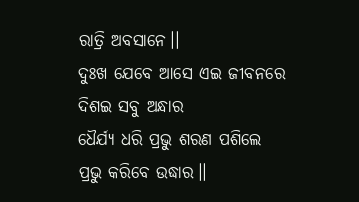ରାତ୍ରି ଅବସାନେ।।
ଦୁଃଖ ଯେବେ ଆସେ ଏଇ ଜୀବନରେ
ଦିଶଇ ସବୁ ଅନ୍ଧାର
ଧୈର୍ଯ୍ୟ ଧରି ପ୍ରଭୁ ଶରଣ ପଶିଲେ
ପ୍ରଭୁ କରିବେ ଉଦ୍ଧାର।।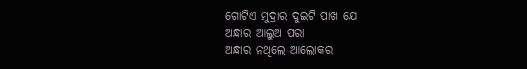ଗୋଟିଏ ମୁଦ୍ରାର ଦୁଇଟି ପାଖ ଯେ
ଅନ୍ଧାର ଆଲୁଅ ପରା
ଅନ୍ଧାର ନଥିଲେ ଆଲୋକର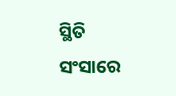ସ୍ଥିତି
ସଂସାରେ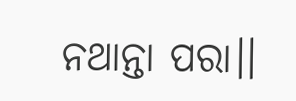ନଥାନ୍ତା ପରା।।